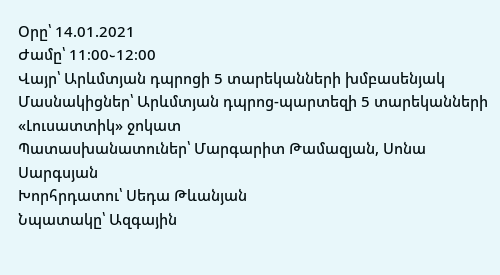Օրը՝ 14.01.2021
Ժամը՝ 11։00֊12։00
Վայր՝ Արևմտյան դպրոցի 5 տարեկանների խմբասենյակ
Մասնակիցներ՝ Արևմտյան դպրոց-պարտեզի 5 տարեկանների «Լուսատտիկ» ջոկատ
Պատասխանատուներ՝ Մարգարիտ Թամազյան, Սոնա Սարգսյան
Խորհրդատու՝ Սեդա Թևանյան
Նպատակը՝ Ազգային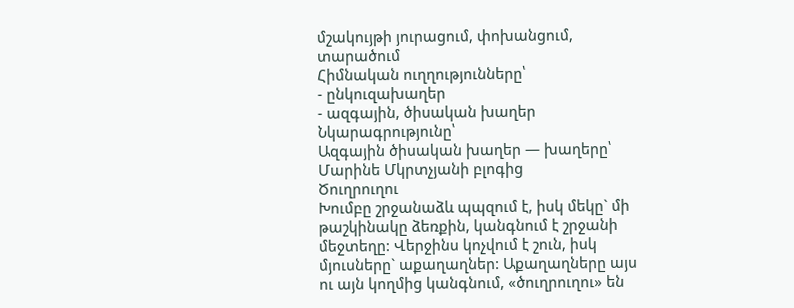մշակույթի յուրացում, փոխանցում, տարածում
Հիմնական ուղղությունները՝
- ընկուզախաղեր
- ազգային, ծիսական խաղեր
Նկարագրությունը՝
Ազգային ծիսական խաղեր — խաղերը՝ Մարինե Մկրտչյանի բլոգից
Ծուղրուղու
Խումբը շրջանաձև պպզում է, իսկ մեկը` մի թաշկինակը ձեռքին, կանգնում է շրջանի մեջտեղը: Վերջինս կոչվում է շուն, իսկ մյուսները` աքաղաղներ: Աքաղաղները այս ու այն կողմից կանգնում, «ծուղրուղու» են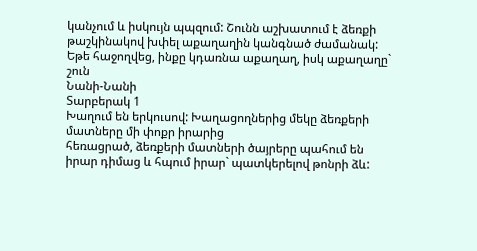կանչում և իսկույն պպզում: Շունն աշխատում է ձեռքի թաշկինակով խփել աքաղաղին կանգնած ժամանակ: Եթե հաջողվեց, ինքը կդառնա աքաղաղ, իսկ աքաղաղը` շուն
Նանի-Նանի
Տարբերակ 1
Խաղում են երկուսով: Խաղացողներից մեկը ձեռքերի մատները մի փոքր իրարից
հեռացրած, ձեռքերի մատների ծայրերը պահում են իրար դիմաց և հպում իրար` պատկերելով թոնրի ձև: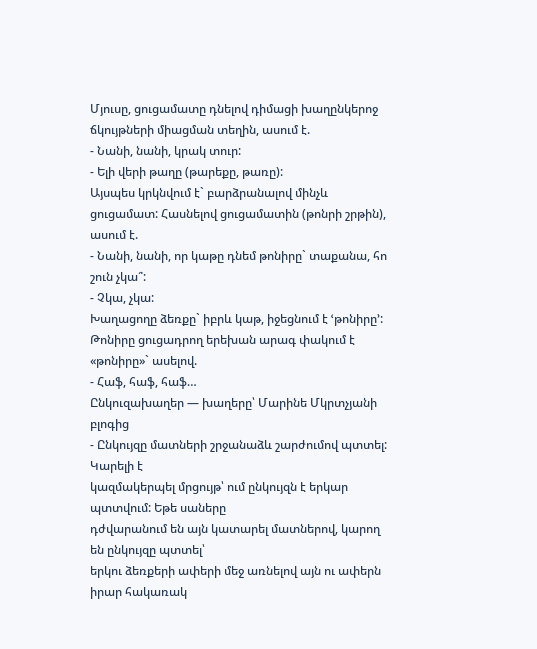Մյուսը, ցուցամատը դնելով դիմացի խաղընկերոջ ճկույթների միացման տեղին, ասում է.
- Նանի, նանի, կրակ տուր:
- Ելի վերի թաղը (թարեքը, թառը):
Այսպես կրկնվում է` բարձրանալով մինչև ցուցամատ: Հասնելով ցուցամատին (թոնրի շրթին), ասում է.
- Նանի, նանի, որ կաթը դնեմ թոնիրը` տաքանա, հո շուն չկա՞:
- Չկա, չկա:
Խաղացողը ձեռքը` իբրև կաթ, իջեցնում է ՙթոնիրը՚: Թոնիրը ցուցադրող երեխան արագ փակում է «թոնիրը»` ասելով.
- Հաֆ, հաֆ, հաֆ…
Ընկուզախաղեր — խաղերը՝ Մարինե Մկրտչյանի բլոգից
- Ընկույզը մատների շրջանաձև շարժումով պտտել: Կարելի է
կազմակերպել մրցույթ՝ ում ընկույզն է երկար պտտվում: Եթե սաները
դժվարանում են այն կատարել մատներով, կարող են ընկույզը պտտել՝
երկու ձեռքերի ափերի մեջ առնելով այն ու ափերն իրար հակառակ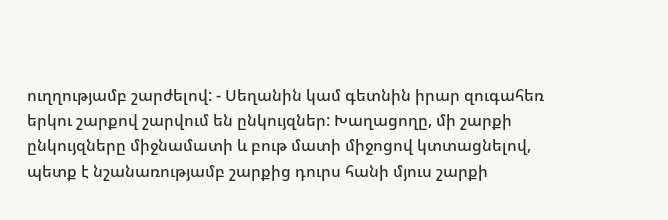ուղղությամբ շարժելով: - Սեղանին կամ գետնին իրար զուգահեռ երկու շարքով շարվում են ընկույզներ: Խաղացողը, մի շարքի ընկույզները միջնամատի և բութ մատի միջոցով կտտացնելով, պետք է նշանառությամբ շարքից դուրս հանի մյուս շարքի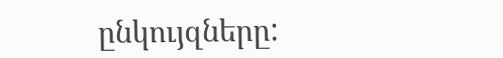ընկույզները: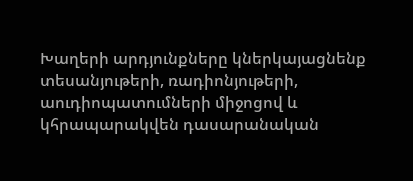Խաղերի արդյունքները կներկայացնենք տեսանյութերի, ռադիոնյութերի, աուդիոպատումների միջոցով և կհրապարակվեն դասարանական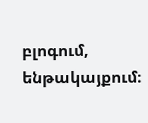բլոգում, ենթակայքում։